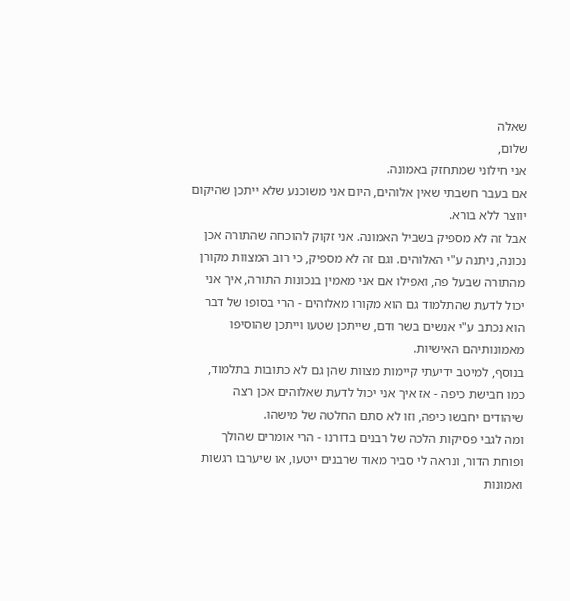שאלה
שלום,
אני חילוני שמתחזק באמונה.
אם בעבר חשבתי שאין אלוהים, היום אני משוכנע שלא ייתכן שהיקום יווצר ללא בורא.
אבל זה לא מספיק בשביל האמונה. אני זקוק להוכחה שהתורה אכן נכונה, ניתנה ע"י האלוהים. וגם זה לא מספיק, כי רוב המצוות מקורן מהתורה שבעל פה, ואפילו אם אני מאמין בנכונות התורה, איך אני יכול לדעת שהתלמוד גם הוא מקורו מאלוהים - הרי בסופו של דבר הוא נכתב ע"י אנשים בשר ודם, שייתכן שטעו וייתכן שהוסיפו מאמונותיהם האישיות.
בנוסף, למיטב ידיעתי קיימות מצוות שהן גם לא כתובות בתלמוד, כמו חבישת כיפה - אז איך אני יכול לדעת שאלוהים אכן רצה שיהודים יחבשו כיפה, וזו לא סתם החלטה של מישהו.
ומה לגבי פסיקות הלכה של רבנים בדורנו - הרי אומרים שהולך ופוחת הדור, ונראה לי סביר מאוד שרבנים ייטעו, או שיערבו רגשות ואמונות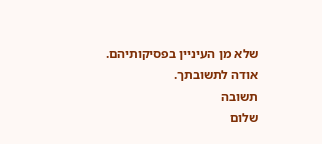שלא מן העיניין בפסיקותיהם.
אודה לתשובתך.
תשובה
שלום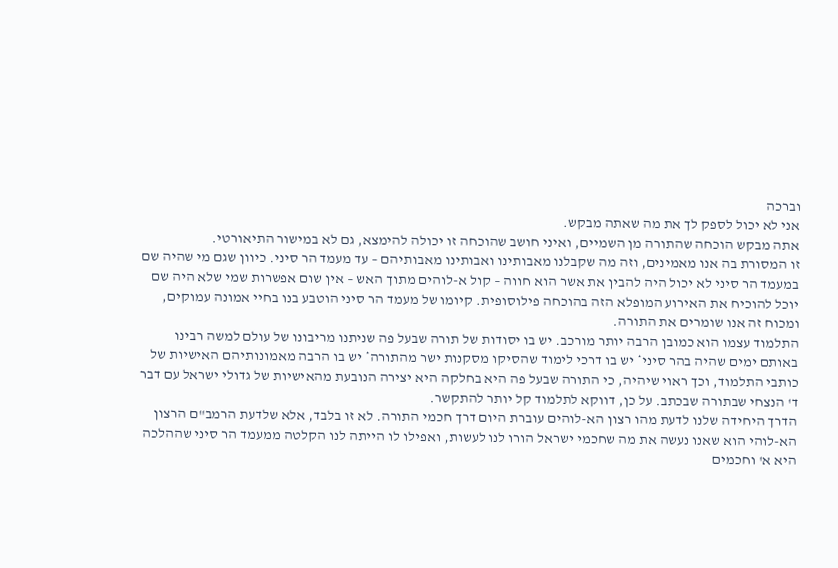וברכה
אני לא יכול לספק לך את מה שאתה מבקש.
אתה מבקש הוכחה שהתורה מן השמיים, ואיני חושב שהוכחה זו יכולה להימצא, גם לא במישור התיאורטי.
זו המסורת בה אנו מאמינים, וזה מה שקבלנו מאבותינו ואבותינו מאבותיהם – עד מעמד הר סיני. כיוון שגם מי שהיה שם במעמד הר סיני לא יכול היה להבין את אשר הוא חווה – קול א-לוהים מתוך האש – אין שום אפשרות שמי שלא היה שם יוכל להוכיח את האירוע המופלא הזה בהוכחה פילוסופית. קיומו של מעמד הר סיני הוטבע בנו בחיי אמונה עמוקים, ומכוח זה אנו שומרים את התורה.
התלמוד עצמו הוא כמובן הרבה יותר מורכב. יש בו יסודות של תורה שבעל פה שניתנו מריבונו של עולם למשה רבינו באותם ימים שהיה בהר סיני* יש בו דרכי לימוד שהסיקו מסקנות ישר מהתורה* יש בו הרבה מאמונותיהם האישיות של כותבי התלמוד, וכך ראוי שיהיה, כי התורה שבעל פה היא בחלקה היא יצירה הנובעת מהאישיות של גדולי ישראל עם דבר ד' הנצחי שבתורה שבכתב. על כן, דווקא לתלמוד קל יותר להתקשר.
הדרך היחידה שלנו לדעת מהו רצון הא-לוהים עוברת היום דרך חכמי התורה. לא זו בלבד, אלא שלדעת הרמב"ם הרצון הא-לוהי הוא שאנו נעשה את מה שחכמי ישראל הורו לנו לעשות, ואפילו לו הייתה לנו הקלטה ממעמד הר סיני שההלכה היא א' וחכמים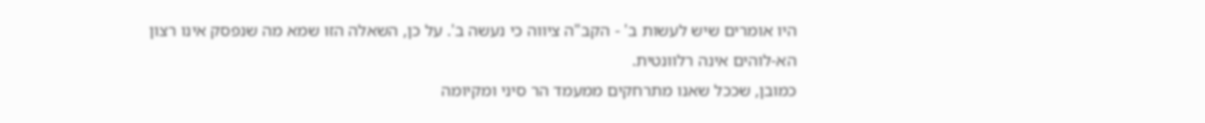היו אומרים שיש לעשות ב' - הקב"ה ציווה כי נעשה ב'. על כן, השאלה הזו שמא מה שנפסק אינו רצון הא-לוהים אינה רלוונטית.
כמובן, שככל שאנו מתרחקים ממעמד הר סיני ומקיומה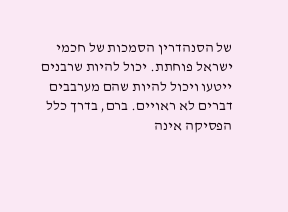של הסנהדרין הסמכות של חכמי ישראל פוחתת. יכול להיות שרבנים ייטעו ויכול להיות שהם מערבבים דברים לא ראויים. ברם, בדרך כלל הפסיקה אינה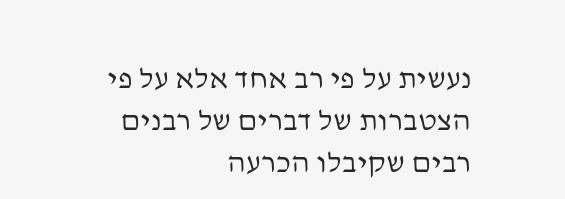נעשית על פי רב אחד אלא על פי הצטברות של דברים של רבנים רבים שקיבלו הכרעה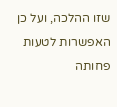שזו ההלכה, ועל כן האפשרות לטעות פחותה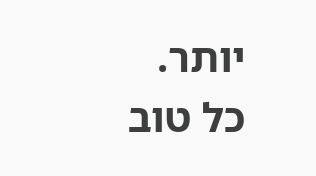יותר.
כל טוב